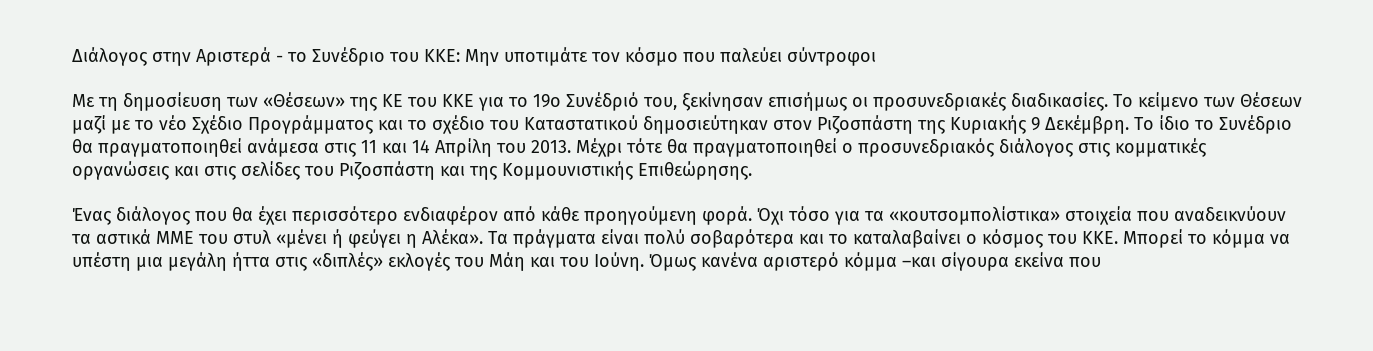Διάλογος στην Αριστερά - το Συνέδριο του ΚΚΕ: Μην υποτιμάτε τον κόσμο που παλεύει σύντροφοι

Με τη δημοσίευση των «Θέσεων» της ΚΕ του ΚΚΕ για το 19ο Συνέδριό του, ξεκίνησαν επισήμως οι προσυνεδριακές διαδικασίες. Το κείμενο των Θέσεων μαζί με το νέο Σχέδιο Προγράμματος και το σχέδιο του Καταστατικού δημοσιεύτηκαν στον Ριζοσπάστη της Κυριακής 9 Δεκέμβρη. Το ίδιο το Συνέδριο θα πραγματοποιηθεί ανάμεσα στις 11 και 14 Απρίλη του 2013. Μέχρι τότε θα πραγματοποιηθεί ο προσυνεδριακός διάλογος στις κομματικές οργανώσεις και στις σελίδες του Ριζοσπάστη και της Κομμουνιστικής Επιθεώρησης.

Ένας διάλογος που θα έχει περισσότερο ενδιαφέρον από κάθε προηγούμενη φορά. Όχι τόσο για τα «κουτσομπολίστικα» στοιχεία που αναδεικνύουν τα αστικά ΜΜΕ του στυλ «μένει ή φεύγει η Αλέκα». Τα πράγματα είναι πολύ σοβαρότερα και το καταλαβαίνει ο κόσμος του ΚΚΕ. Μπορεί το κόμμα να υπέστη μια μεγάλη ήττα στις «διπλές» εκλογές του Μάη και του Ιούνη. Όμως κανένα αριστερό κόμμα –και σίγουρα εκείνα που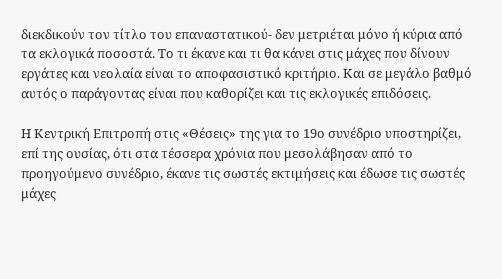διεκδικούν τον τίτλο του επαναστατικού- δεν μετριέται μόνο ή κύρια από τα εκλογικά ποσοστά. Το τι έκανε και τι θα κάνει στις μάχες που δίνουν εργάτες και νεολαία είναι το αποφασιστικό κριτήριο. Και σε μεγάλο βαθμό αυτός ο παράγοντας είναι που καθορίζει και τις εκλογικές επιδόσεις.

Η Κεντρική Επιτροπή στις «Θέσεις» της για το 19ο συνέδριο υποστηρίζει, επί της ουσίας, ότι στα τέσσερα χρόνια που μεσολάβησαν από το προηγούμενο συνέδριο, έκανε τις σωστές εκτιμήσεις και έδωσε τις σωστές μάχες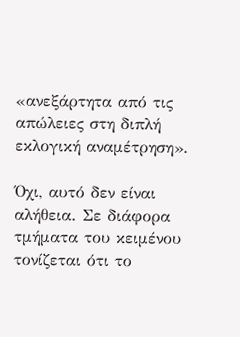«ανεξάρτητα από τις απώλειες στη διπλή εκλογική αναμέτρηση».

Όχι, αυτό δεν είναι αλήθεια. Σε διάφορα τμήματα του κειμένου τονίζεται ότι το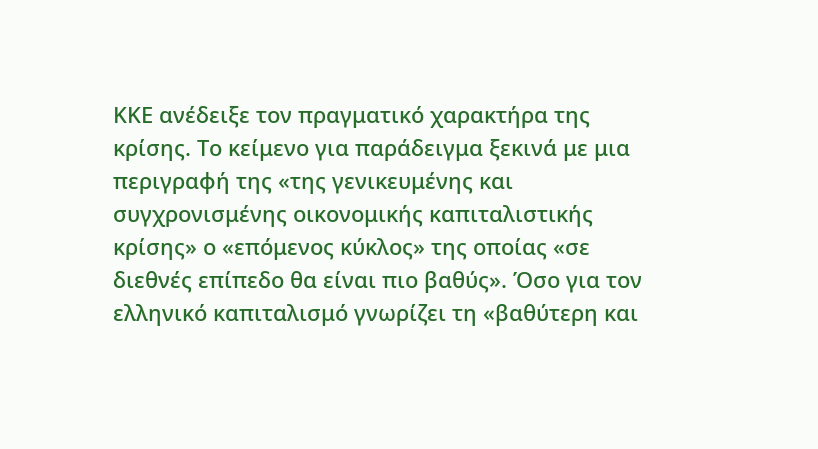ΚΚΕ ανέδειξε τον πραγματικό χαρακτήρα της κρίσης. Το κείμενο για παράδειγμα ξεκινά με μια περιγραφή της «της γενικευμένης και συγχρονισμένης οικονομικής καπιταλιστικής κρίσης» ο «επόμενος κύκλος» της οποίας «σε διεθνές επίπεδο θα είναι πιο βαθύς». Όσο για τον ελληνικό καπιταλισμό γνωρίζει τη «βαθύτερη και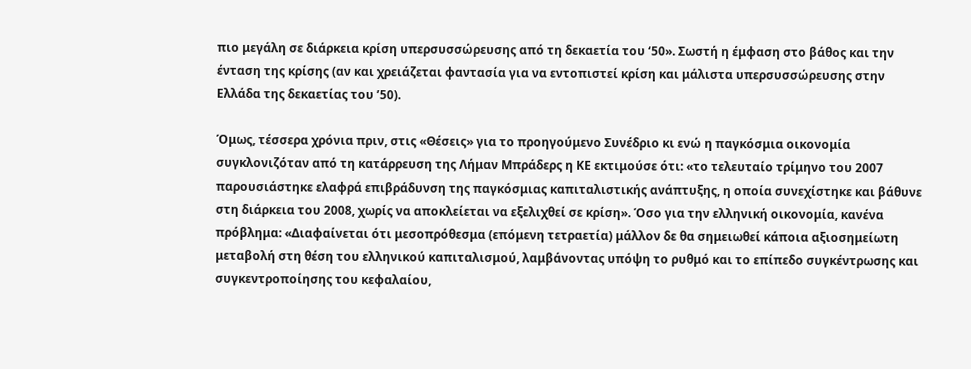πιο μεγάλη σε διάρκεια κρίση υπερσυσσώρευσης από τη δεκαετία του ‘50». Σωστή η έμφαση στο βάθος και την ένταση της κρίσης (αν και χρειάζεται φαντασία για να εντοπιστεί κρίση και μάλιστα υπερσυσσώρευσης στην Ελλάδα της δεκαετίας του ’50).

Όμως, τέσσερα χρόνια πριν, στις «Θέσεις» για το προηγούμενο Συνέδριο κι ενώ η παγκόσμια οικονομία συγκλονιζόταν από τη κατάρρευση της Λήμαν Μπράδερς η ΚΕ εκτιμούσε ότι: «το τελευταίο τρίμηνο του 2007 παρουσιάστηκε ελαφρά επιβράδυνση της παγκόσμιας καπιταλιστικής ανάπτυξης, η οποία συνεχίστηκε και βάθυνε στη διάρκεια του 2008, χωρίς να αποκλείεται να εξελιχθεί σε κρίση». Όσο για την ελληνική οικονομία, κανένα πρόβλημα: «Διαφαίνεται ότι μεσοπρόθεσμα (επόμενη τετραετία) μάλλον δε θα σημειωθεί κάποια αξιοσημείωτη μεταβολή στη θέση του ελληνικού καπιταλισμού, λαμβάνοντας υπόψη το ρυθμό και το επίπεδο συγκέντρωσης και συγκεντροποίησης του κεφαλαίου,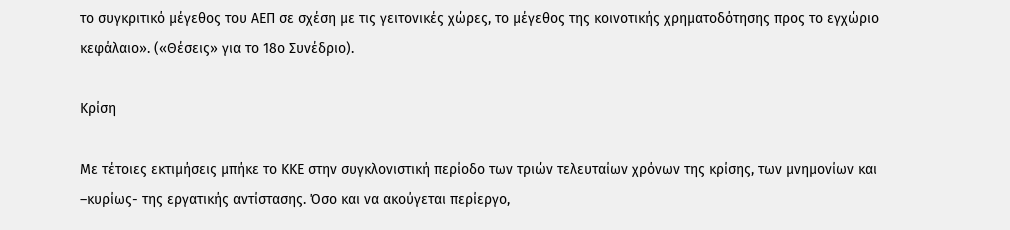το συγκριτικό μέγεθος του ΑΕΠ σε σχέση με τις γειτονικές χώρες, το μέγεθος της κοινοτικής χρηματοδότησης προς το εγχώριο κεφάλαιο». («Θέσεις» για το 18ο Συνέδριο).

Κρίση

Με τέτοιες εκτιμήσεις μπήκε το ΚΚΕ στην συγκλονιστική περίοδο των τριών τελευταίων χρόνων της κρίσης, των μνημονίων και –κυρίως- της εργατικής αντίστασης. Όσο και να ακούγεται περίεργο,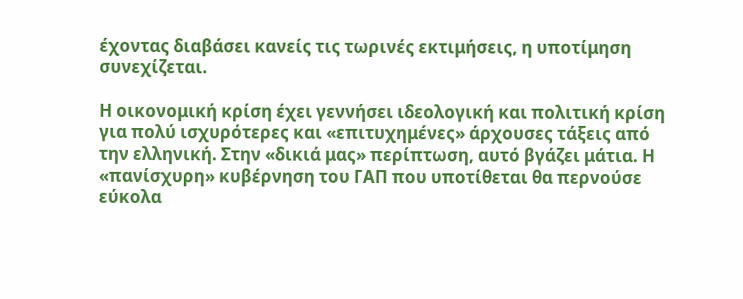έχοντας διαβάσει κανείς τις τωρινές εκτιμήσεις, η υποτίμηση συνεχίζεται.

Η οικονομική κρίση έχει γεννήσει ιδεολογική και πολιτική κρίση για πολύ ισχυρότερες και «επιτυχημένες» άρχουσες τάξεις από την ελληνική. Στην «δικιά μας» περίπτωση, αυτό βγάζει μάτια. Η «πανίσχυρη» κυβέρνηση του ΓΑΠ που υποτίθεται θα περνούσε εύκολα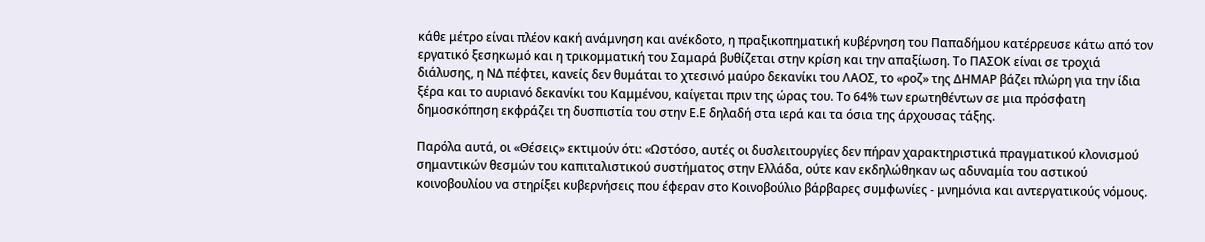κάθε μέτρο είναι πλέον κακή ανάμνηση και ανέκδοτο, η πραξικοπηματική κυβέρνηση του Παπαδήμου κατέρρευσε κάτω από τον εργατικό ξεσηκωμό και η τρικομματική του Σαμαρά βυθίζεται στην κρίση και την απαξίωση. Το ΠΑΣΟΚ είναι σε τροχιά διάλυσης, η ΝΔ πέφτει, κανείς δεν θυμάται το χτεσινό μαύρο δεκανίκι του ΛΑΟΣ, το «ροζ» της ΔΗΜΑΡ βάζει πλώρη για την ίδια ξέρα και το αυριανό δεκανίκι του Καμμένου, καίγεται πριν της ώρας του. Το 64% των ερωτηθέντων σε μια πρόσφατη δημοσκόπηση εκφράζει τη δυσπιστία του στην Ε.Ε δηλαδή στα ιερά και τα όσια της άρχουσας τάξης.

Παρόλα αυτά, οι «Θέσεις» εκτιμούν ότι: «Ωστόσο, αυτές οι δυσλειτουργίες δεν πήραν χαρακτηριστικά πραγματικού κλονισμού σημαντικών θεσμών του καπιταλιστικού συστήματος στην Ελλάδα, ούτε καν εκδηλώθηκαν ως αδυναμία του αστικού κοινοβουλίου να στηρίξει κυβερνήσεις που έφεραν στο Κοινοβούλιο βάρβαρες συμφωνίες - μνημόνια και αντεργατικούς νόμους.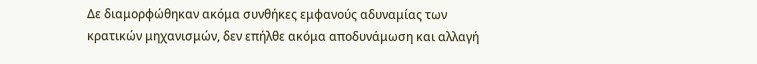Δε διαμορφώθηκαν ακόμα συνθήκες εμφανούς αδυναμίας των κρατικών μηχανισμών, δεν επήλθε ακόμα αποδυνάμωση και αλλαγή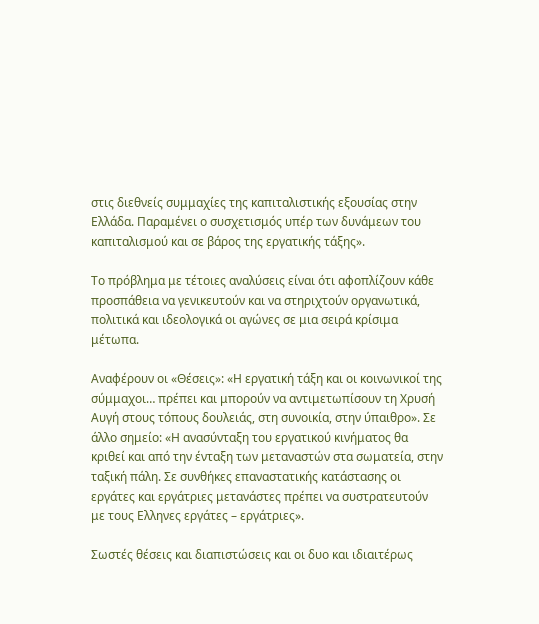στις διεθνείς συμμαχίες της καπιταλιστικής εξουσίας στην Ελλάδα. Παραμένει ο συσχετισμός υπέρ των δυνάμεων του καπιταλισμού και σε βάρος της εργατικής τάξης».

Το πρόβλημα με τέτοιες αναλύσεις είναι ότι αφοπλίζουν κάθε προσπάθεια να γενικευτούν και να στηριχτούν οργανωτικά, πολιτικά και ιδεολογικά οι αγώνες σε μια σειρά κρίσιμα μέτωπα.

Αναφέρουν οι «Θέσεις»: «Η εργατική τάξη και οι κοινωνικοί της σύμμαχοι… πρέπει και μπορούν να αντιμετωπίσουν τη Χρυσή Αυγή στους τόπους δουλειάς, στη συνοικία, στην ύπαιθρο». Σε άλλο σημείο: «Η ανασύνταξη του εργατικού κινήματος θα κριθεί και από την ένταξη των μεταναστών στα σωματεία, στην ταξική πάλη. Σε συνθήκες επαναστατικής κατάστασης οι εργάτες και εργάτριες μετανάστες πρέπει να συστρατευτούν με τους Ελληνες εργάτες – εργάτριες».

Σωστές θέσεις και διαπιστώσεις και οι δυο και ιδιαιτέρως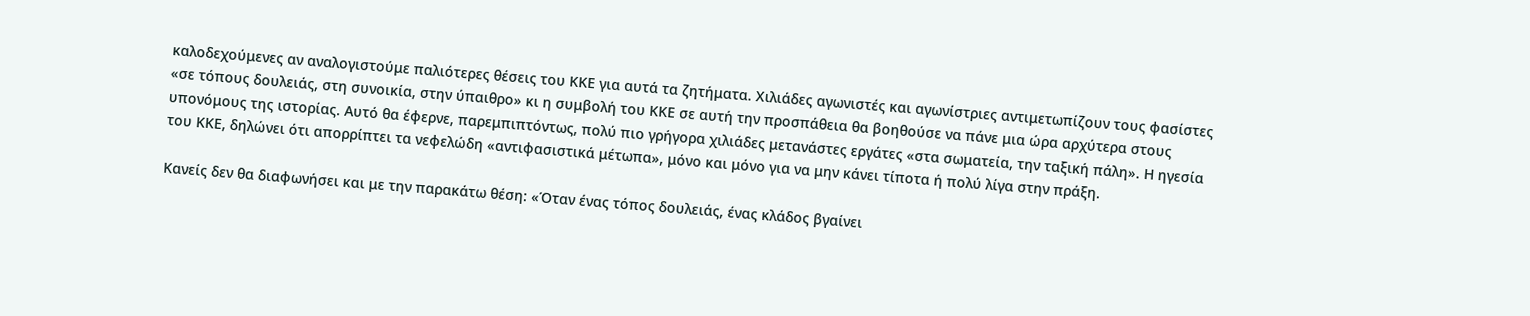καλοδεχούμενες αν αναλογιστούμε παλιότερες θέσεις του ΚΚΕ για αυτά τα ζητήματα. Χιλιάδες αγωνιστές και αγωνίστριες αντιμετωπίζουν τους φασίστες «σε τόπους δουλειάς, στη συνοικία, στην ύπαιθρο» κι η συμβολή του ΚΚΕ σε αυτή την προσπάθεια θα βοηθούσε να πάνε μια ώρα αρχύτερα στους υπονόμους της ιστορίας. Αυτό θα έφερνε, παρεμπιπτόντως, πολύ πιο γρήγορα χιλιάδες μετανάστες εργάτες «στα σωματεία, την ταξική πάλη». Η ηγεσία του ΚΚΕ, δηλώνει ότι απορρίπτει τα νεφελώδη «αντιφασιστικά μέτωπα», μόνο και μόνο για να μην κάνει τίποτα ή πολύ λίγα στην πράξη.

Κανείς δεν θα διαφωνήσει και με την παρακάτω θέση: «Όταν ένας τόπος δουλειάς, ένας κλάδος βγαίνει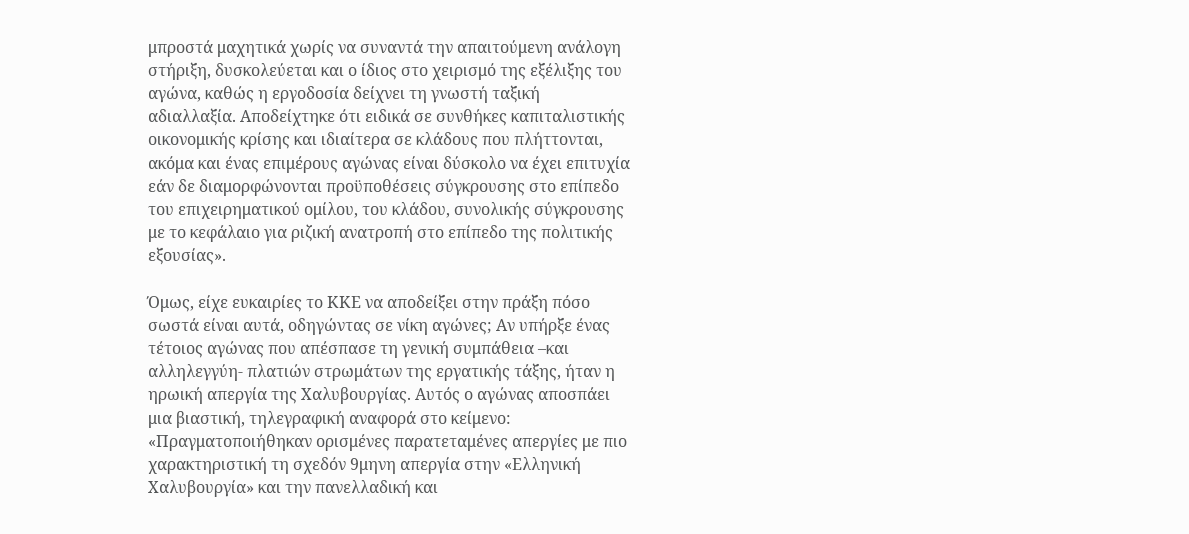μπροστά μαχητικά χωρίς να συναντά την απαιτούμενη ανάλογη στήριξη, δυσκολεύεται και ο ίδιος στο χειρισμό της εξέλιξης του αγώνα, καθώς η εργοδοσία δείχνει τη γνωστή ταξική αδιαλλαξία. Αποδείχτηκε ότι ειδικά σε συνθήκες καπιταλιστικής οικονομικής κρίσης και ιδιαίτερα σε κλάδους που πλήττονται, ακόμα και ένας επιμέρους αγώνας είναι δύσκολο να έχει επιτυχία εάν δε διαμορφώνονται προϋποθέσεις σύγκρουσης στο επίπεδο του επιχειρηματικού ομίλου, του κλάδου, συνολικής σύγκρουσης με το κεφάλαιο για ριζική ανατροπή στο επίπεδο της πολιτικής εξουσίας».

Όμως, είχε ευκαιρίες το ΚΚΕ να αποδείξει στην πράξη πόσο σωστά είναι αυτά, οδηγώντας σε νίκη αγώνες; Αν υπήρξε ένας τέτοιος αγώνας που απέσπασε τη γενική συμπάθεια –και αλληλεγγύη- πλατιών στρωμάτων της εργατικής τάξης, ήταν η ηρωική απεργία της Χαλυβουργίας. Αυτός ο αγώνας αποσπάει μια βιαστική, τηλεγραφική αναφορά στο κείμενο: «Πραγματοποιήθηκαν ορισμένες παρατεταμένες απεργίες με πιο χαρακτηριστική τη σχεδόν 9μηνη απεργία στην «Ελληνική Χαλυβουργία» και την πανελλαδική και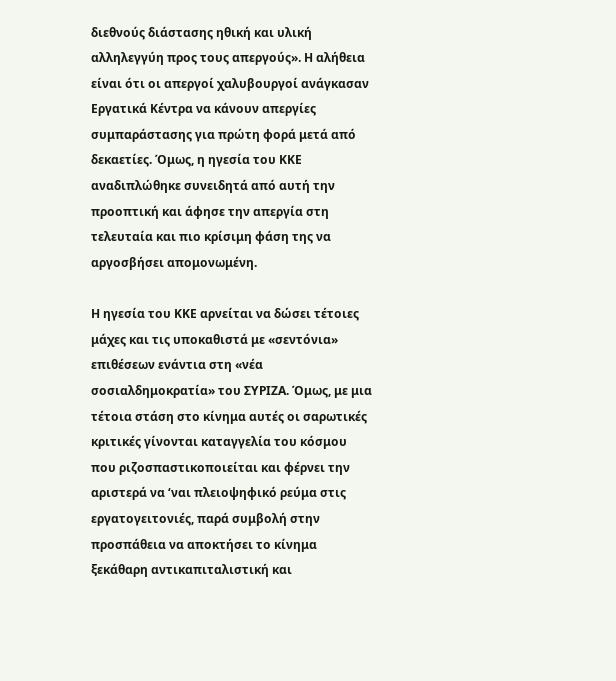διεθνούς διάστασης ηθική και υλική αλληλεγγύη προς τους απεργούς». Η αλήθεια είναι ότι οι απεργοί χαλυβουργοί ανάγκασαν Εργατικά Κέντρα να κάνουν απεργίες συμπαράστασης για πρώτη φορά μετά από δεκαετίες. Όμως, η ηγεσία του ΚΚΕ αναδιπλώθηκε συνειδητά από αυτή την προοπτική και άφησε την απεργία στη τελευταία και πιο κρίσιμη φάση της να αργοσβήσει απομονωμένη.

Η ηγεσία του ΚΚΕ αρνείται να δώσει τέτοιες μάχες και τις υποκαθιστά με «σεντόνια» επιθέσεων ενάντια στη «νέα σοσιαλδημοκρατία» του ΣΥΡΙΖΑ. Όμως, με μια τέτοια στάση στο κίνημα αυτές οι σαρωτικές κριτικές γίνονται καταγγελία του κόσμου που ριζοσπαστικοποιείται και φέρνει την αριστερά να ‘ναι πλειοψηφικό ρεύμα στις εργατογειτονιές, παρά συμβολή στην προσπάθεια να αποκτήσει το κίνημα ξεκάθαρη αντικαπιταλιστική και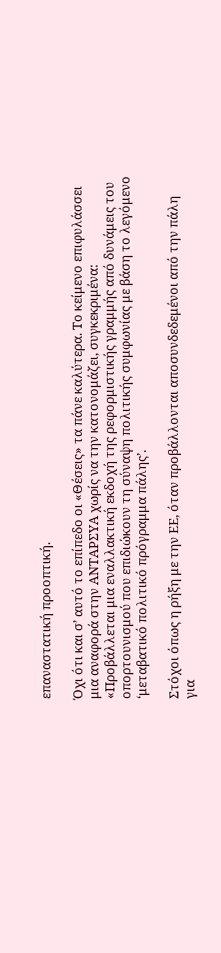επαναστατική προοπτική.

Όχι ότι και σ’ αυτό το επίπεδο οι «Θέσεις» τα πάνε καλύτερα. Το κείμενο επιφυλάσσει μια αναφορά στην ΑΝΤΑΡΣΥΑ χωρίς να την κατονομάζει, συγκεκριμένα: «Προβάλλεται μια εναλλακτική εκδοχή της ρεφορμιστικής γραμμής από δυνάμεις του οπορτουνισμού που επιδιώκουν τη σύναψη πολιτικής συμφωνίας με βάση το λεγόμενο ‘μεταβατικό πολιτικό πρόγραμμα πάλης’.

Στόχοι όπως η ρήξη με την ΕΕ, όταν προβάλλονται αποσυνδεδεμένοι από την πάλη για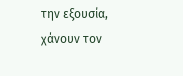την εξουσία, χάνουν τον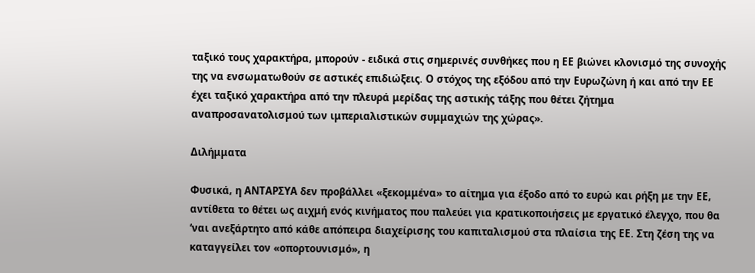ταξικό τους χαρακτήρα, μπορούν - ειδικά στις σημερινές συνθήκες που η ΕΕ βιώνει κλονισμό της συνοχής της να ενσωματωθούν σε αστικές επιδιώξεις. Ο στόχος της εξόδου από την Ευρωζώνη ή και από την ΕΕ έχει ταξικό χαρακτήρα από την πλευρά μερίδας της αστικής τάξης που θέτει ζήτημα αναπροσανατολισμού των ιμπεριαλιστικών συμμαχιών της χώρας».

Διλήμματα

Φυσικά, η ΑΝΤΑΡΣΥΑ δεν προβάλλει «ξεκομμένα» το αίτημα για έξοδο από το ευρώ και ρήξη με την ΕΕ, αντίθετα το θέτει ως αιχμή ενός κινήματος που παλεύει για κρατικοποιήσεις με εργατικό έλεγχο, που θα ‘ναι ανεξάρτητο από κάθε απόπειρα διαχείρισης του καπιταλισμού στα πλαίσια της ΕΕ. Στη ζέση της να καταγγείλει τον «οπορτουνισμό», η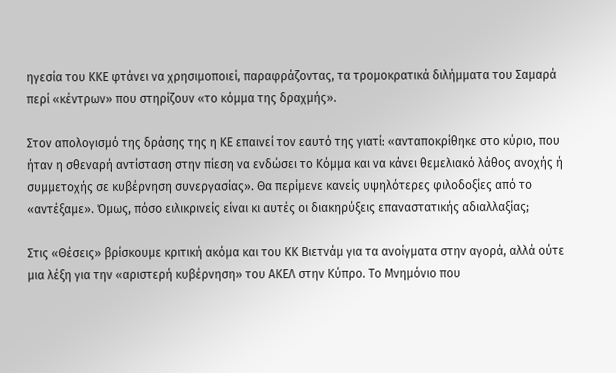ηγεσία του ΚΚΕ φτάνει να χρησιμοποιεί, παραφράζοντας, τα τρομοκρατικά διλήμματα του Σαμαρά περί «κέντρων» που στηρίζουν «το κόμμα της δραχμής».

Στον απολογισμό της δράσης της η ΚΕ επαινεί τον εαυτό της γιατί: «ανταποκρίθηκε στο κύριο, που ήταν η σθεναρή αντίσταση στην πίεση να ενδώσει το Κόμμα και να κάνει θεμελιακό λάθος ανοχής ή συμμετοχής σε κυβέρνηση συνεργασίας». Θα περίμενε κανείς υψηλότερες φιλοδοξίες από το «αντέξαμε». Όμως, πόσο ειλικρινείς είναι κι αυτές οι διακηρύξεις επαναστατικής αδιαλλαξίας;

Στις «Θέσεις» βρίσκουμε κριτική ακόμα και του ΚΚ Βιετνάμ για τα ανοίγματα στην αγορά, αλλά ούτε μια λέξη για την «αριστερή κυβέρνηση» του ΑΚΕΛ στην Κύπρο. Το Μνημόνιο που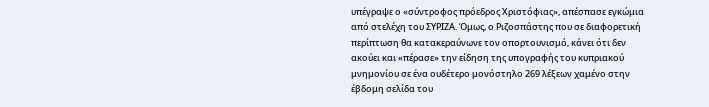υπέγραψε ο «σύντροφος πρόεδρος Χριστόφιας», απέσπασε εγκώμια από στελέχη του ΣΥΡΙΖΑ. Όμως, ο Ριζοσπάστης που σε διαφορετική περίπτωση θα κατακεραύνωνε τον οπορτουνισμό, κάνει ότι δεν ακούει και «πέρασε» την είδηση της υπογραφής του κυπριακού μνημονίου σε ένα ουδέτερο μονόστηλο 269 λέξεων χαμένο στην έβδομη σελίδα του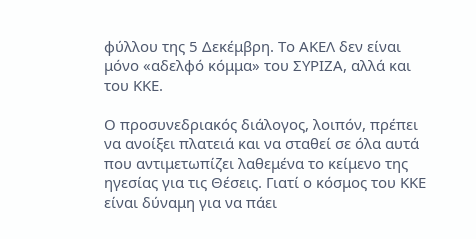φύλλου της 5 Δεκέμβρη. Το ΑΚΕΛ δεν είναι μόνο «αδελφό κόμμα» του ΣΥΡΙΖΑ, αλλά και του ΚΚΕ.

Ο προσυνεδριακός διάλογος, λοιπόν, πρέπει να ανοίξει πλατειά και να σταθεί σε όλα αυτά που αντιμετωπίζει λαθεμένα το κείμενο της ηγεσίας για τις Θέσεις. Γιατί ο κόσμος του ΚΚΕ είναι δύναμη για να πάει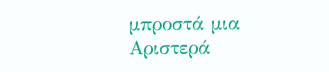μπροστά μια Αριστερά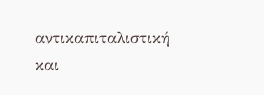αντικαπιταλιστική και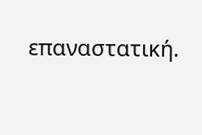επαναστατική.